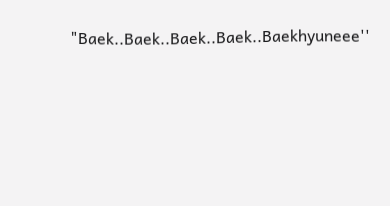"Baek..Baek..Baek..Baek..Baekhyuneee''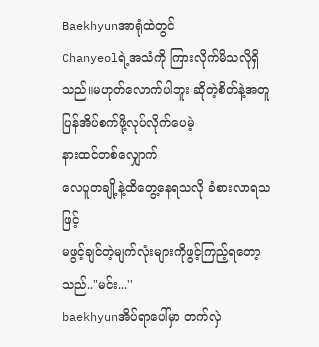Baekhyunအာရုံထဲတွင်
Chanyeolရဲ့အသံကို ကြားလိုက်မိသလိုရှိသည်။မဟုတ်လောက်ပါဘူး ဆိုတဲ့စိတ်နဲ့အတူ
ပြန်အိပ်စက်ဖို့လုပ်လိုက်ပေမဲ့
နားထင်တစ်လျှောက်
လေပူတချို့နဲ့ထိတွေ့နေရသလို ခံစားလာရသဖြင့်
မဖွင့်ချင်တဲ့မျက်လုံးများကိုဖွင့်ကြည့်ရတော့သည်.."မင်း...''
baekhyunအိပ်ရာပေါ်မှာ တက်လှဲ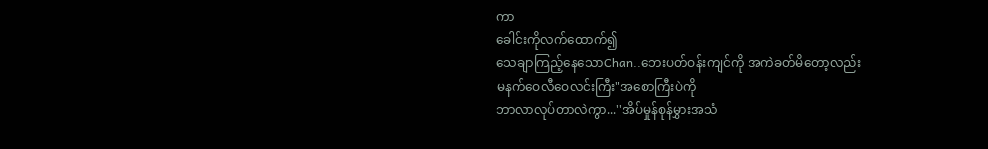ကာ
ခေါင်းကိုလက်ထောက်၍
သေချာကြည့်နေသောChan..ဘေးပတ်ဝန်းကျင်ကို အကဲခတ်မိတော့လည်း
မနက်ဝေလီဝေလင်းကြီး"အစောကြီးပဲကို
ဘာလာလုပ်တာလဲကွာ...''အိပ်မှုန်စုန်မွှားအသံ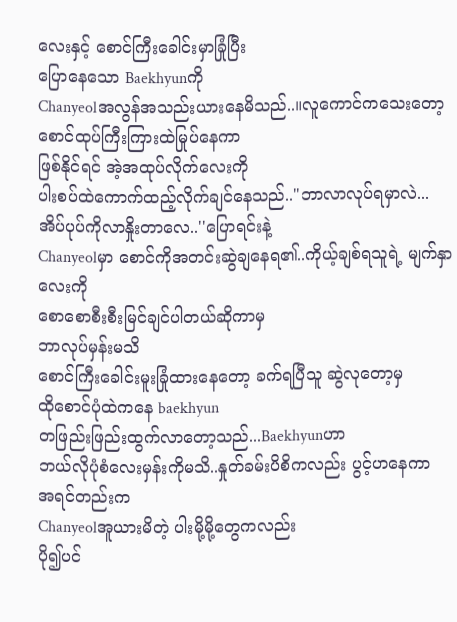လေးနှင့် စောင်ကြီးခေါင်းမှာခြုံပြီး
ပြောနေသော Baekhyunကို
Chanyeolအလွန်အသည်းယားနေမိသည်..။လူကောင်ကသေးတော့
စောင်ထုပ်ကြီးကြားထဲမြုပ်နေကာ
ဖြစ်နိုင်ရင် အဲ့အထုပ်လိုက်လေးကို
ပါးစပ်ထဲကောက်ထည့်လိုက်ချင်နေသည်.."ဘာလာလုပ်ရမှာလဲ...
အိပ်ပုပ်ကိုလာနှိုးတာလေ..''ပြောရင်းနဲ့
Chanyeolမှာ စောင်ကိုအတင်းဆွဲချနေရ၏..ကိုယ့်ချစ်ရသူရဲ့ မျက်နှာလေးကို
စောစောစီးစီးမြင်ချင်ပါတယ်ဆိုကာမှ
ဘာလုပ်မှန်းမသိ
စောင်ကြီးခေါင်းမူးခြုံထားနေတော့ ခက်ရပြီသူ ဆွဲလုတော့မှ
ထိုစောင်ပုံထဲကနေ baekhyun
တဖြည်းဖြည်းထွက်လာတော့သည်...Baekhyunဟာ
ဘယ်လိုပုံစံလေးမှန်းကိုမသိ..နှုတ်ခမ်းပိစိကလည်း ပွင့်ဟနေကာ
အရင်တည်းက
Chanyeolအူယားမိတဲ့ ပါးမို့မို့တွေကလည်း
ပို၍ပင်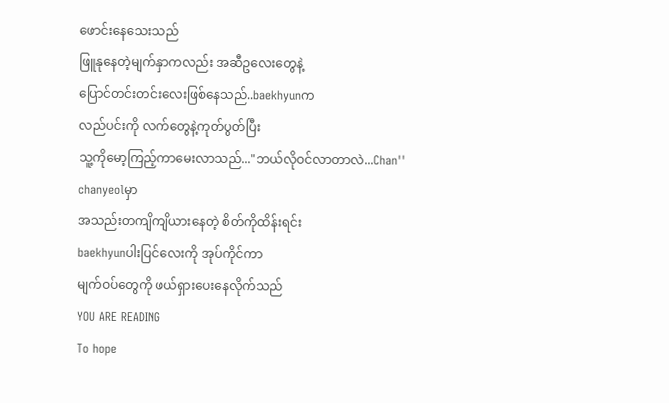ဖောင်းနေသေးသည်
ဖြူနုနေတဲ့မျက်နှာကလည်း အဆီဥလေးတွေနဲ့
ပြောင်တင်းတင်းလေးဖြစ်နေသည်..baekhyunက
လည်ပင်းကို လက်တွေနဲ့ကုတ်ပွတ်ပြီး
သူ့ကိုမော့ကြည့်ကာမေးလာသည်..."ဘယ်လိုဝင်လာတာလဲ...Chan''
chanyeolမှာ
အသည်းတကျိကျိယားနေတဲ့ စိတ်ကိုထိန်းရင်း
baekhyunပါးပြင်လေးကို အုပ်ကိုင်ကာ
မျက်ဝပ်တွေကို ဖယ်ရှားပေးနေလိုက်သည်
YOU ARE READING
To hope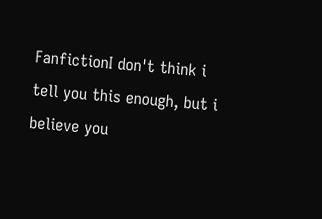FanfictionI don't think i tell you this enough, but i believe you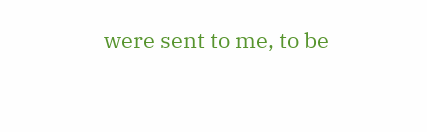were sent to me, to be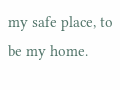my safe place, to be my home.